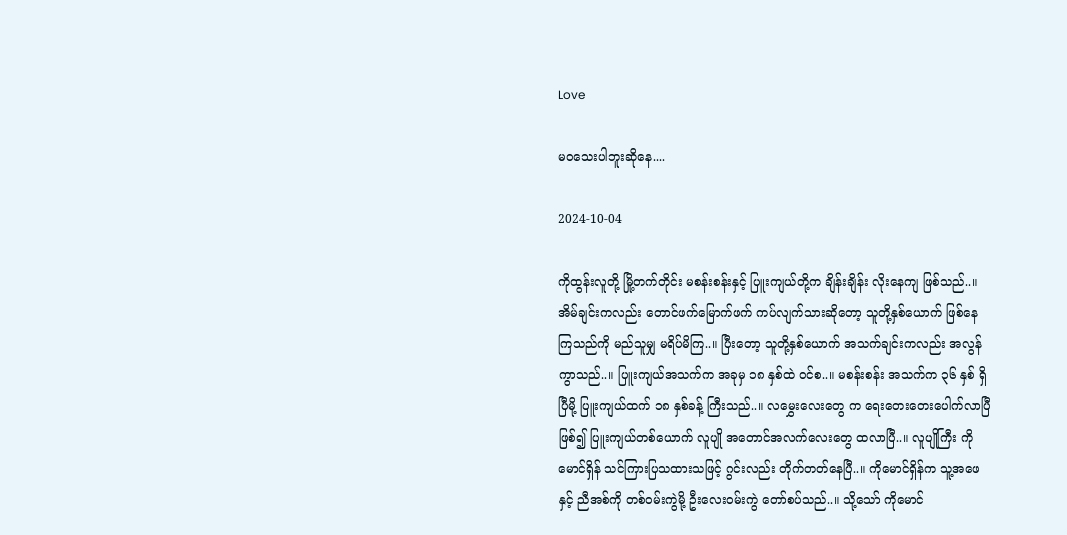Love

မဝသေးပါဘူးဆိုနေ....

2024-10-04

ကိုထွန်းလူတို့ မြို့တက်တိုင်း မစန်းစန်းနှင့် ပြူးကျယ်တို့က ချိန်းချိန်း လိုးနေကျ ဖြစ်သည်..။ အိမ်ချင်းကလည်း တောင်ဖက်မြောက်ဖက် ကပ်လျက်သားဆိုတော့ သူတို့နှစ်ယောက် ဖြစ်နေကြသည်ကို မည်သူမျှ မရိပ်မိကြ..။ ပြီးတော့ သူတို့နှစ်ယောက် အသက်ချင်းကလည်း အလွန်ကွာသည်..။ ပြူးကျယ်အသက်က အခုမှ ၁၈ နှစ်ထဲ ဝင်စ..။ မစန်းစန်း အသက်က ၃၆ နှစ် ရှိပြီမို့ ပြူးကျယ်ထက် ၁၈ နှစ်ခန့် ကြီးသည်..။ လမွှေးလေးတွေ က ရေးတေးတေးပေါက်လာပြီ ဖြစ်၍ ပြူးကျယ်တစ်ယောက် လူပျို အတောင်အလက်လေးတွေ ထလာပြီ..။ လူပျိုကြီး ကိုမောင်ရှိန် သင်ကြားပြသထားသဖြင့် ဂွင်းလည်း တိုက်တတ်နေပြီ..။ ကိုမောင်ရှိန်က သူ့အဖေနှင့် ညီအစ်ကို တစ်ဝမ်းကွဲမို့ ဦးလေးဝမ်းကွဲ တော်စပ်သည်..။ သို့သော် ကိုမောင်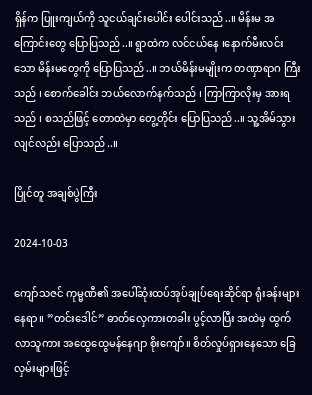ရှိန်က ပြူးကျယ်ကို သူငယ်ချင်းပေါင်း ပေါင်းသည်..။ မိန်းမ အကြောင်းတွေ ပြောပြသည်..။ ရွာထဲက လင်ငယ်နေ ၊နောက်မီးလင်းသော မိန်းမတွေကို ပြောပြသည်..။ ဘယ်မိန်းမမျိုးက တဏှာရာဂ ကြီးသည် ၊ စောက်ခေါင်း ဘယ်လောက်နက်သည် ၊ ကြာကြာလိုးမှ အားရသည် ၊ စသည်ဖြင့် တောထဲမှာ တွေ့တိုင်း ပြောပြသည်..။ သူ့အိမ်သွားလျင်လည်း ပြောသည်..။

ပြိုင်တူ အချစ်ပွဲကြီး

2024-10-03

ကျော်သဇင် ကုမ္မဏီ၏ အပေါ်ဆုံးထပ်အုပ်ချုပ်ရေးဆိုင်ရာ ရုံးခန်းများနေရာ။ ”တင်းဒေါင်” ဓာတ်လှေကားတခါး ပွင့်လာပြီး အထဲမှ ထွက်လာသူကား အထွေထွေမန်နေဂျာ စိုးကျော်။ စိတ်လှုပ်ရှားနေသော ခြေလှမ်းများဖြင့်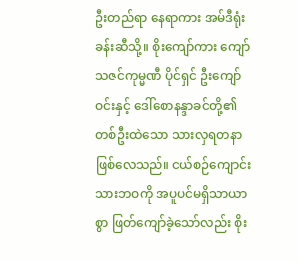ဦးတည်ရာ နေရာကား အမ်ဒီရုံးခန်းဆီသို့။ စိုးကျော်ကား ကျော်သဇင်ကုမ္မဏီ ပိုင်ရှင် ဦးကျော်ဝင်းနှင့် ဒေါ်စောနန္ဒာခင်တို့၏ တစ်ဦးထဲသော သားလှရတနာ ဖြစ်လေသည်။ ငယ်စဉ်ကျောင်းသားဘဝကို အပူပင်မရှိသာယာစွာ ဖြတ်ကျော်ခဲ့သော်လည်း စိုး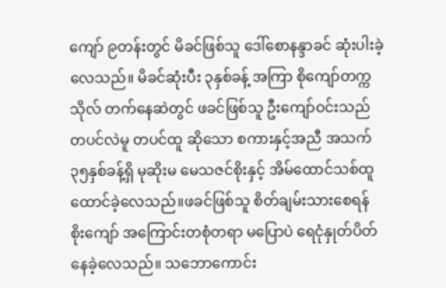ကျော် ၉တန်းတွင် မိခင်ဖြစ်သူ ဒေါ်စောနန္ဒာခင် ဆုံးပါးခဲ့လေသည်။ မိခင်ဆုံးပီး ၃နှစ်ခန့် အကြာ စိုကျော်တက္ကသိုလ် တက်နေဆဲတွင် ဖခင်ဖြစ်သူ ဦးကျော်ဝင်းသည်တပင်လဲမူ တပင်ထူ ဆိုသော စကားနှင့်အညီ အသက်၃၅နှစ်ခန့်ရှိ မုဆိုးမ မေသဇင်စိုးနှင့် အိမ်ထောင်သစ်ထူထောင်ခဲ့လေသည်။ဖခင်ဖြစ်သူ စိတ်ချမ်းသားစေရန် စိုးကျော် အကြောင်းတစုံတရာ မပြောပဲ ရေငုံနှုတ်ပိတ်နေခဲ့လေသည်။ သဘောကောင်း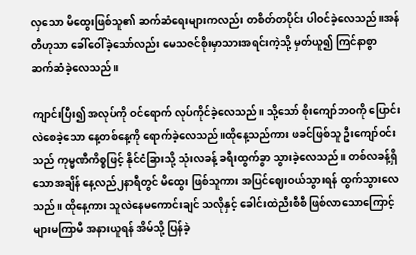လှသော မိထွေးဖြစ်သူ၏ ဆက်ဆံရေးများကလည်း တစိတ်တပိုင်း ပါဝင်ခဲ့လေသည်။အန်တီဟုသာ ခေါ်ဝေါ်ခဲ့သော်လည်း မေသဇင်စိုးမှာသားအရင်းကဲ့သို့ မှတ်ယူ၍ ကြင်နာစွာ ဆက်ဆံခဲ့လေသည်။

ကျာင်းပြီး၍ အလုပ်ကို ဝင်ရောက် လုပ်ကိုင်ခဲ့လေသည်။ သို့သော် စိုးကျော်ဘဝကို ပြောင်းလဲစေခဲ့သော နေ့တစ်နေ့ကို ရောက်ခဲ့လေသည်။ထိုနေ့သည်ကား ဖခင်ဖြစ်သူ ဦးကျော်ဝင်းသည် ကုမ္မဏီကိစ္စဖြင့် နိုင်ငံခြားသို့ သုံးလခန့် ခရီးထွက်ခွာ သွားခဲ့လေသည်။ တစ်လခန့်ရှိသောအချိန် နေ့လည်၂နာရီတွင် မိထွေး ဖြစ်သူကား အပြင်ဈေးဝယ်သွားရန် ထွက်သွားလေသည်။ ထိုနေ့ကား သူလဲနေမကောင်းချင် သလိုနှင့် ခေါင်းထဲညီးစီစီ ဖြစ်လာသောကြောင့် များမကြာမီ အနားယူရန် အိမ်သို့ ပြန်ခဲ့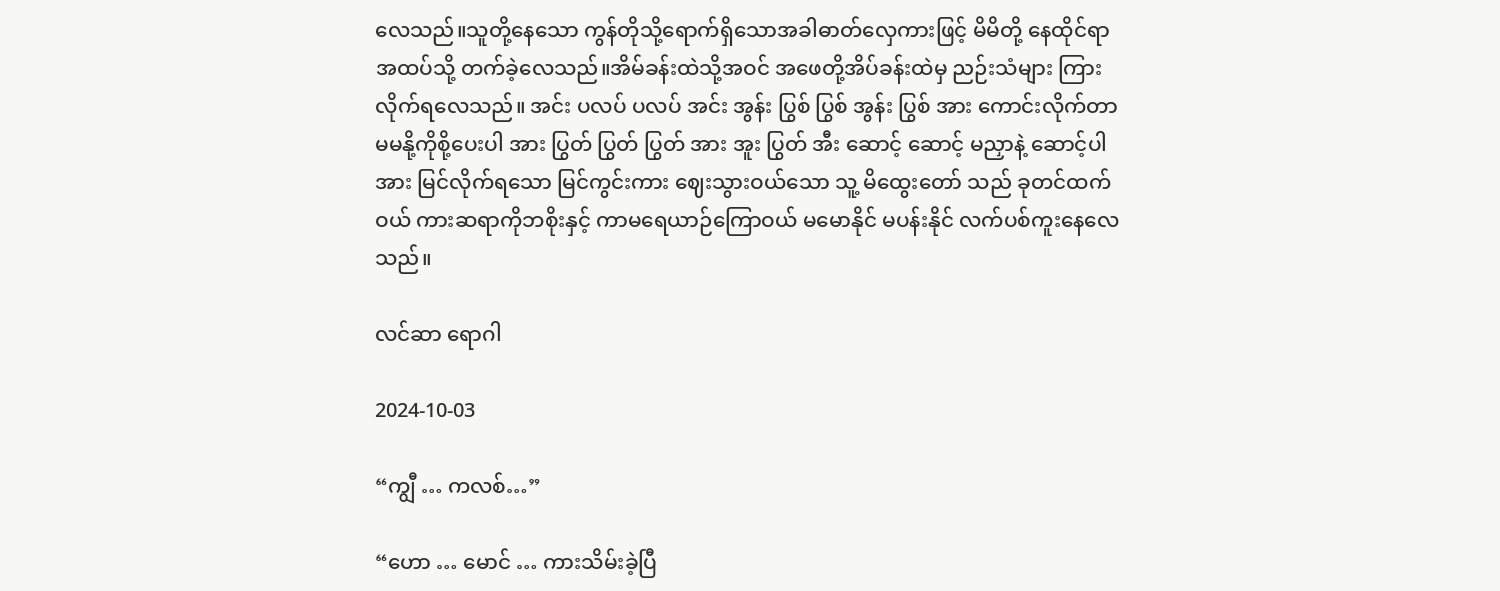လေသည်။သူတို့နေသော ကွန်တိုသို့ရောက်ရှိသောအခါဓာတ်လှေကားဖြင့် မိမိတို့ နေထိုင်ရာအထပ်သို့ တက်ခဲ့လေသည်။အိမ်ခန်းထဲသို့အဝင် အဖေတို့အိပ်ခန်းထဲမှ ညဉ်းသံများ ကြားလိုက်ရလေသည်။ အင်း ပလပ် ပလပ် အင်း အွန်း ပြွစ် ပြွစ် အွန်း ပြွစ် အား ကောင်းလိုက်တာ မမနို့ကိုစို့ပေးပါ အား ပြွတ် ပြွတ် ပြွတ် အား အူး ပြွတ် အီး ဆောင့် ဆောင့် မညှာနဲ့ ဆောင့်ပါ အား မြင်လိုက်ရသော မြင်ကွင်းကား ဈေးသွားဝယ်သော သူ့ မိထွေးတော် သည် ခုတင်ထက်ဝယ် ကားဆရာကိုဘစိုးနှင့် ကာမရေယာဉ်ကြောဝယ် မမောနိုင် မပန်းနိုင် လက်ပစ်ကူးနေလေသည်။

လင်ဆာ ရောဂါ

2024-10-03

“ကျွီ … ကလစ်…”

“ဟော … မောင် … ကားသိမ်းခဲ့ပြီ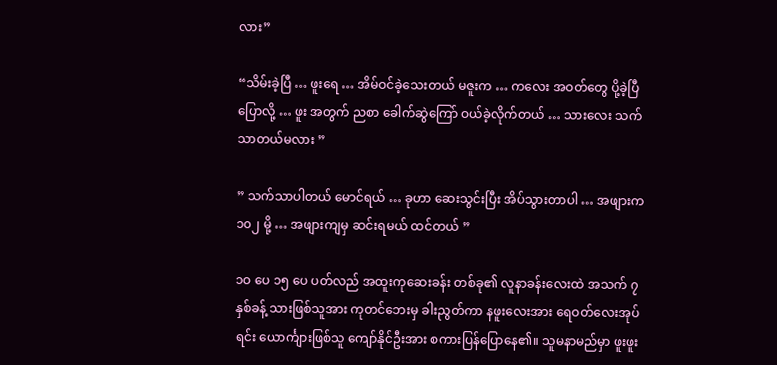လား”

“သိမ်းခဲ့ပြီ … ဖူးရေ … အိမ်ဝင်ခဲ့သေးတယ် မဇူးက … ကလေး အဝတ်တွေ ပို့ခဲ့ပြီပြောလို့ … ဖူး အတွက် ညစာ ခေါက်ဆွဲကြော် ဝယ်ခဲ့လိုက်တယ် … သားလေး သက်သာတယ်မလား ”

” သက်သာပါတယ် မောင်ရယ် … ခုဟာ ဆေးသွင်းပြီး အိပ်သွားတာပါ … အဖျားက ၁၀၂ မို့ … အဖျားကျမှ ဆင်းရမယ် ထင်တယ် ”

၁ဝ ပေ ၁၅ ပေ ပတ်လည် အထူးကုဆေးခန်း တစ်ခု၏ လူနာခန်းလေးထဲ အသက် ၇ နှစ်ခန့် သားဖြစ်သူအား ကုတင်ဘေးမှ ခါးညွတ်ကာ နဖူးလေးအား ရေဝတ်လေးအုပ်ရင်း ယောင်္ကျားဖြစ်သူ ကျော်နိုင်ဦးအား စကားပြန်ပြောနေ၏။ သူမနာမည်မှာ ဖူးဖူး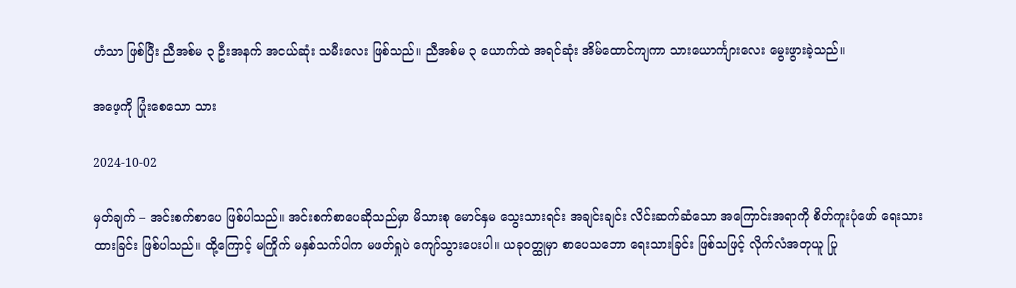ဟံသာ ဖြစ်ပြီး ညီအစ်မ ၃ ဦးအနက် အငယ်ဆုံး သမီးလေး ဖြစ်သည်။ ညီအစ်မ ၃ ယောက်ထဲ အရင်ဆုံး အိမ်ထောင်ကျကာ သားယောင်္ကျားလေး မွေးဖွားခဲ့သည်။

အဖေ့ကို ပြုံးစေသော သား

2024-10-02

မှတ်ချက် – အင်းစက်စာပေ ဖြစ်ပါသည်။ အင်းစက်စာပေဆိုသည်မှာ မိသားစု မောင်နှမ သွေးသားရင်း အချင်းချင်း လိင်းဆက်ဆံသော အကြောင်းအရာကို စိတ်ကူးပုံဖော် ရေးသားထားခြင်း ဖြစ်ပါသည်။ ထို့ကြောင့် မကြိုက် မနှစ်သက်ပါက မဖတ်ရှုပဲ ကျော်သွားပေးပါ။ ယခုဝတ္ထုမှာ စာပေသဘော ရေးသားခြင်း ဖြစ်သဖြင့် လိုက်လံအတုယူ ပြု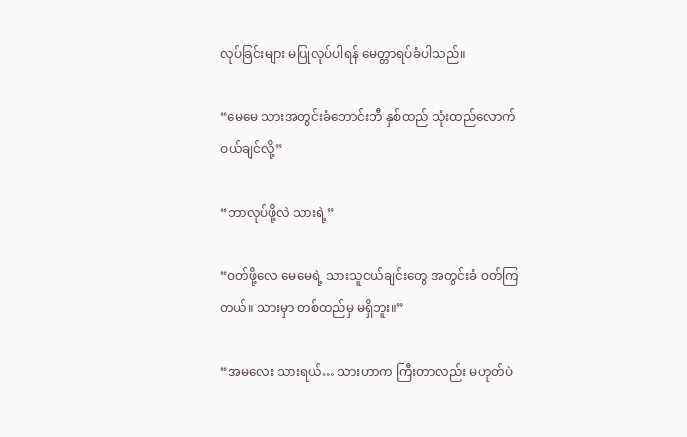လုပ်ခြင်းများ မပြုလုပ်ပါရန် မေတ္တာရပ်ခံပါသည်။

“မေမေ သားအတွင်းခံဘောင်းဘီ နှစ်ထည် သုံးထည်လောက် ဝယ်ချင်လို့”

“ဘာလုပ်ဖို့လဲ သားရဲ့”

“ဝတ်ဖို့လေ မေမေရဲ့ သားသူငယ်ချင်းတွေ အတွင်းခံ ဝတ်ကြတယ်။ သားမှာ တစ်ထည်မှ မရှိဘူး။”

“အမလေး သားရယ်… သားဟာက ကြီးတာလည်း မဟုတ်ပဲ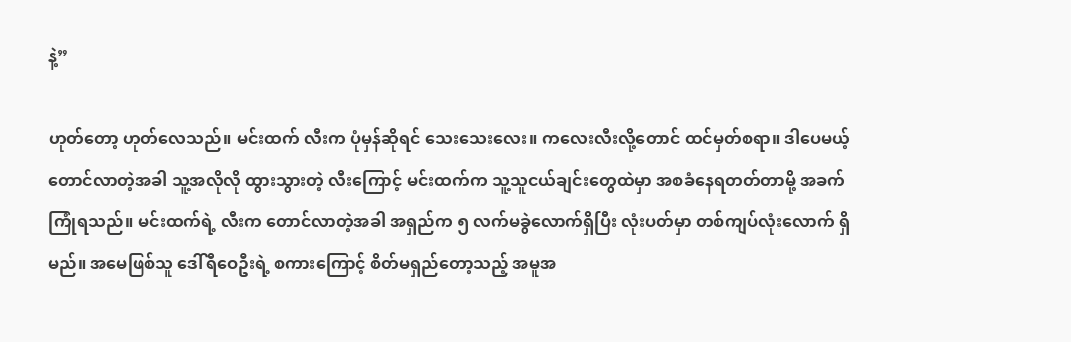နဲ့”

ဟုတ်တော့ ဟုတ်လေသည်။ မင်းထက် လီးက ပုံမှန်ဆိုရင် သေးသေးလေး။ ကလေးလီးလို့တောင် ထင်မှတ်စရာ။ ဒါပေမယ့် တောင်လာတဲ့အခါ သူ့အလိုလို ထွားသွားတဲ့ လီးကြောင့် မင်းထက်က သူ့သူငယ်ချင်းတွေထဲမှာ အစခံနေရတတ်တာမို့ အခက်ကြုံရသည်။ မင်းထက်ရဲ့ လီးက တောင်လာတဲ့အခါ အရှည်က ၅ လက်မခွဲလောက်ရှိပြီး လုံးပတ်မှာ တစ်ကျပ်လုံးလောက် ရှိမည်။ အမေဖြစ်သူ ဒေါ်ရီဝေဦးရဲ့ စကားကြောင့် စိတ်မရှည်တော့သည့် အမူအ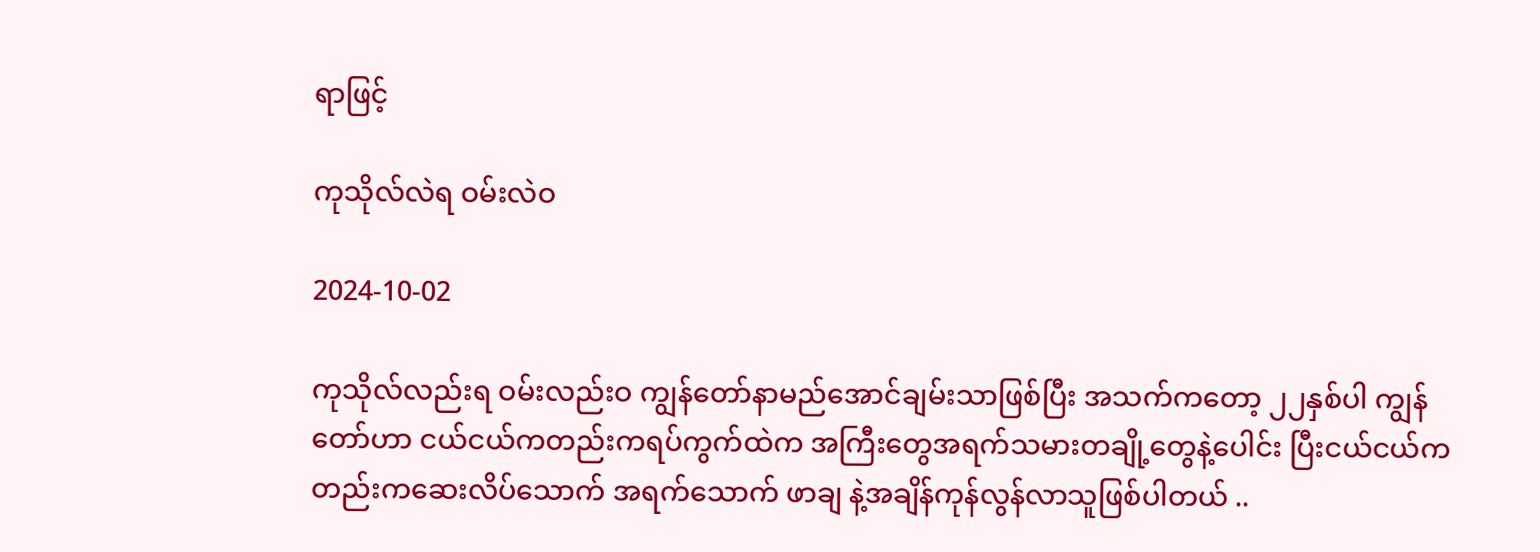ရာဖြင့်

ကုသိုလ်လဲရ ဝမ်းလဲဝ

2024-10-02

ကုသိုလ်လည်းရ ဝမ်းလည်းဝ ကျွန်တော်နာမည်အောင်ချမ်းသာဖြစ်ပြီး အသက်ကတော့ ၂၂နှစ်ပါ ကျွန်တော်ဟာ ငယ်ငယ်ကတည်းကရပ်ကွက်ထဲက အကြီးတွေအရက်သမားတချို့တွေနဲ့ပေါင်း ပြီးငယ်ငယ်ကတည်းကဆေးလိပ်သောက် အရက်သောက် ဖာချ နဲ့အချိန်ကုန်လွန်လာသူဖြစ်ပါတယ် ..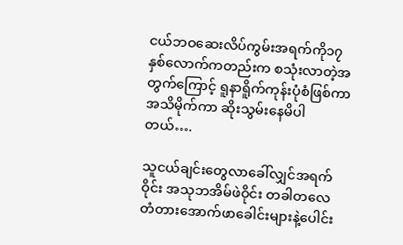ငယ်ဘဝဆေးလိပ်ကွမ်းအရက်ကို၁၇နှစ်လောက်ကတည်းက စသုံးလာတဲ့အတွက်ကြောင့် ရူနာရိူက်ကုန်းပုံစံဖြစ်ကာ အသိမိုက်ကာ ဆိုးသွမ်းနေမိပါတယ်….

သူငယ်ချင်းတွေလာခေါ်လျှင်အရက်ဝိုင်း အသုဘအိမ်ဖဲဝိုင်း တခါတလေ တံတားအောက်ဖာခေါင်းများနဲ့ပေါင်း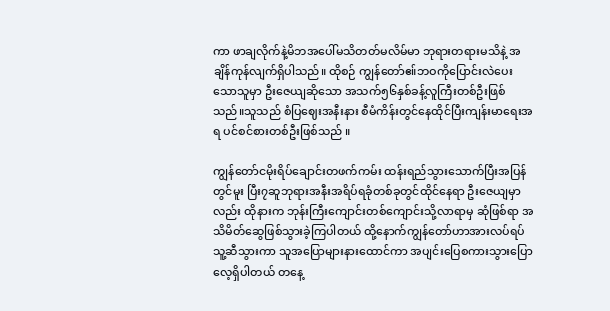ကာ ဖာချလိုက်နဲ့မိဘအပေါ်မသိတတ်မလိမ်မာ ဘုရားတရားမသိနဲ့ အချိန်ကုန်လျက်ရှိပါသည်။ ထိုစဉ် ကျွန်တော်ဧ။်ဘဝကိုပြောင်းလဲပေးသောသူမှာ ဦးဇေယျဆိုသော အသက်၅၆နှစ်ခန့်လူကြီးတစ်ဦးဖြစ်သည်။သူသည် စံပြဈေးအနီးနား စီမံကိန်းတွင်နေထိုင်ပြီးကျန်းမာရေးအရ ပင်စင်စားတစ်ဦးဖြစ်သည် ။

ကျွန်တော်ငမိုးရိပ်ချောင်းတဖက်ကမ်း ထန်းရည်သွားသောက်ပြီးအပြန်တွင်မူး ပြီး၇ဆူဘုရားအနီးအရိပ်ရခုံတစ်ခုတွင်ထိုင်နေရာ ဦးဇေယျမှာလည်း ထိုနားက ဘုန်းကြီးကျောင်းတစ်ကျောင်းသို့လာရာမှ ဆုံဖြစ်ရာ အသိမိတ်ဆွေဖြစ်သွားခဲ့ကြပါတယ် ထို့နောက်ကျွန်တော်ဟာအားလပ်ရပ်သူ့ဆီသွားကာ သူအပြောများနားထောင်ကာ အပျင်းပြေစကားသွားပြောလေ့ရှိပါတယ် တနေ့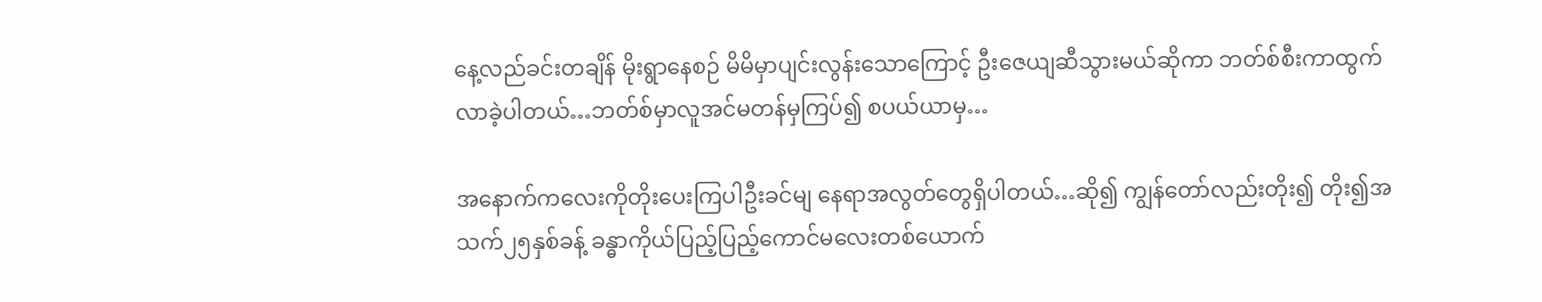နေ့လည်ခင်းတချိန် မိုးရွာနေစဉ် မိမိမှာပျင်းလွန်းသောကြောင့် ဦးဇေယျဆီသွားမယ်ဆိုကာ ဘတ်စ်စီးကာထွက်လာခဲ့ပါတယ်…ဘတ်စ်မှာလူအင်မတန်မှကြပ်၍ စပယ်ယာမှ…

အနောက်ကလေးကိုတိုးပေးကြပါဦးခင်မျ နေရာအလွတ်တွေရှိပါတယ်…ဆို၍ ကျွန်တော်လည်းတိုး၍ တိုး၍အသက်၂၅နှစ်ခန့် ခန္ဓာကိုယ်ပြည့်ပြည့်ကောင်မလေးတစ်ယောက်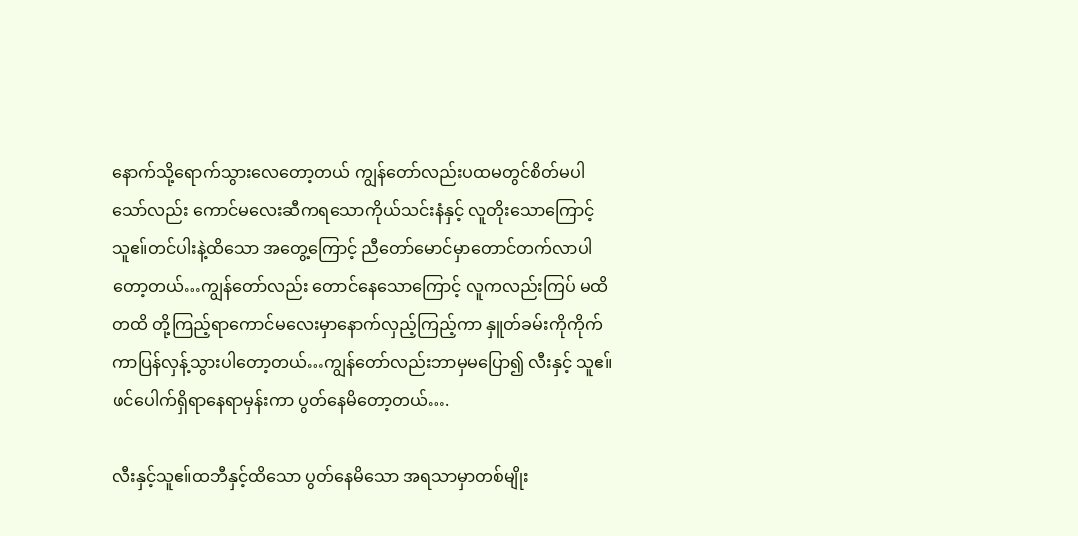နောက်သို့ရောက်သွားလေတော့တယ် ကျွန်တော်လည်းပထမတွင်စိတ်မပါသော်လည်း ကောင်မလေးဆီကရသောကိုယ်သင်းနံနှင့် လူတိုးသောကြောင့် သူဧ။်တင်ပါးနဲ့ထိသော အတွေ့ကြောင့် ညီတော်မောင်မှာတောင်တက်လာပါတော့တယ်…ကျွန်တော်လည်း တောင်နေသောကြောင့် လူကလည်းကြပ် မထိ တထိ တို့ကြည့်ရာကောင်မလေးမှာနောက်လှည့်ကြည့်ကာ နှူတ်ခမ်းကိုကိုက်ကာပြန်လှန့်သွားပါတော့တယ်…ကျွန်တော်လည်းဘာမှမပြော၍ လီးနှင့် သူဧ။်ဖင်ပေါက်ရှိရာနေရာမှန်းကာ ပွတ်နေမိတော့တယ်….

လီးနှင့်သူဧ။်ထဘီနှင့်ထိသော ပွတ်နေမိသော အရသာမှာတစ်မျိုး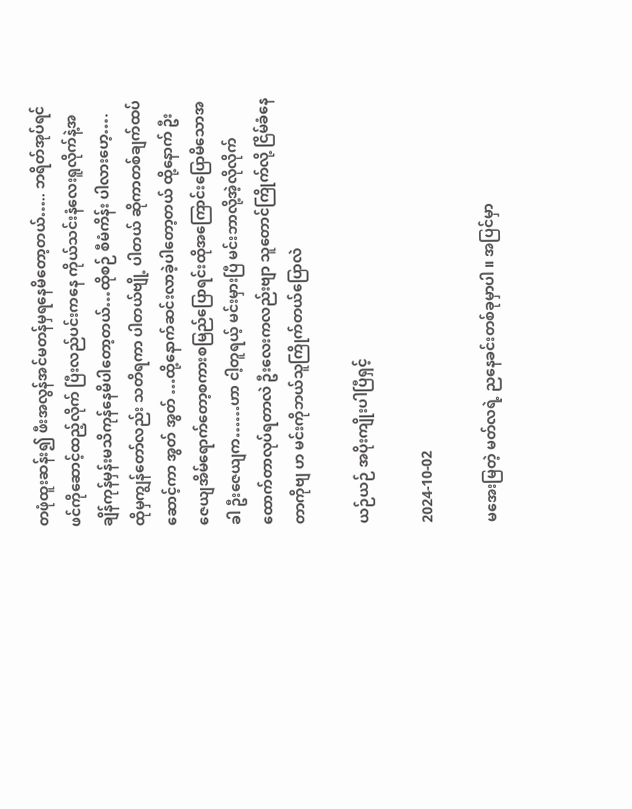တဖုံထူးဆန်း၍ ဖီးအလွန်အင်မတန်မှရနေမိတော့တယ်….. ဘရိတ်အုပ်ရင်ဖင်ကိုဆောင့်ထည့်လိုက် ပြီးလည်ပင်းကနေ ကိုယ်သင်းနံလေးရူလိုက်နဲ့အချိန်ကုန်မှန်းမသိကုန်နေမိပါတော့တယ်…ထိုစဉ် စီမံကိန်း ပါလားဟေ့…. ထိုမှကျွန်တော်လည်း သတိရကာ ပါတယ်ဗျို့ ပါတယ် ဆိုကာတစ်ချက်ထပ်ဆောင့်ကာ အွတ် အွတ် …ထို့နောက်ဆင်းလာခဲ့ပါတော့တယ် ထို့နောက် ဦးဇေယျအိမ်ရောက်တော့စကားစမြည်ပြောရင်းထိုအကြောင်းပြောမိသောအခါ ဦးဇေယျက……ဟာ ငါ့တူရယ့် မင်းမှားပြီ မင်းဘာလို့အဲ့လိုလိုက်ထောက်တာလုပ်ရတာလဲ ဦးလေးကလည်းဗျာ သူတောင်ကြိုက်လို့ ငြိမ်ခံနေတာကိုဗျ ဟ မင်းကိုဘယ်သူကြိုက်တယ်ပြောလဲ

ယဉ်ယဉ် အပိုးကျိုးပါပြီရှင့်

2024-10-02

မအေးမြတဲ့ မတ်လရဲ့ ညနေခင်းတစ်ခုမှာပါ ။ အပြင်မှာ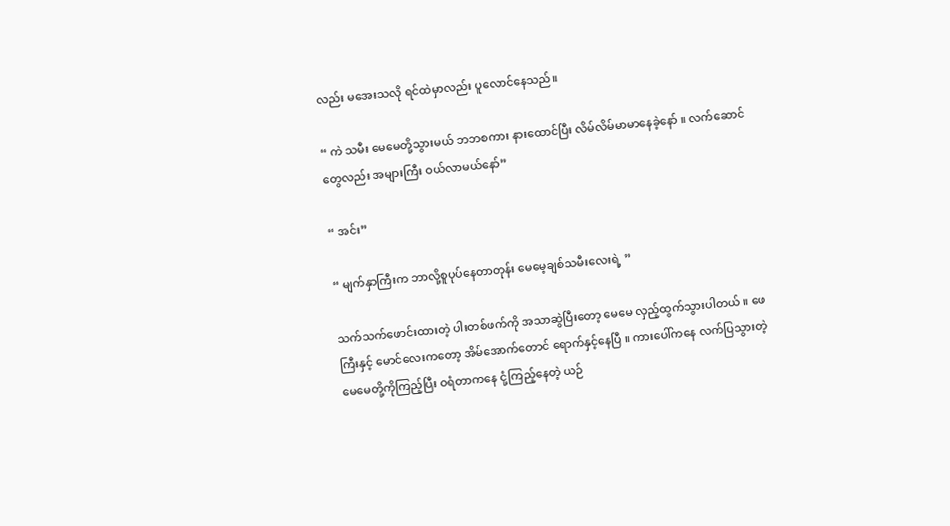လည်း မအေးသလို ရင်ထဲမှာလည်း ပူလောင်နေသည်။

“ ကဲ သမီး မေမေတို့သွားမယ် ဘဘစကား နားထောင်ပြီး လိမ်လိမ်မာမာနေခဲ့နော် ။ လက်ဆောင်တွေလည်း အများကြီး ဝယ်လာမယ်နော်”

“ အင်း”

“ မျက်နှာကြီးက ဘာလို့စူပုပ်နေတာတုန်း မေမေ့ချစ်သမီးလေးရဲ့ ”

သက်သက်ဖောင်းထားတဲ့ ပါးတစ်ဖက်ကို အသာဆွဲပြီးတော့ မေမေ လှည့်ထွက်သွားပါတယ် ။ ဖေကြီးနှင့် မောင်လေးကတော့ အိမ်အောက်တောင် ရောက်နှင့်နေပြီ ။ ကားပေါ်ကနေ လက်ပြသွားတဲ့ မေမေတို့ကိုကြည့်ပြီး ဝရံတာကနေ ငုံ့ကြည့်နေတဲ့ ယဉ်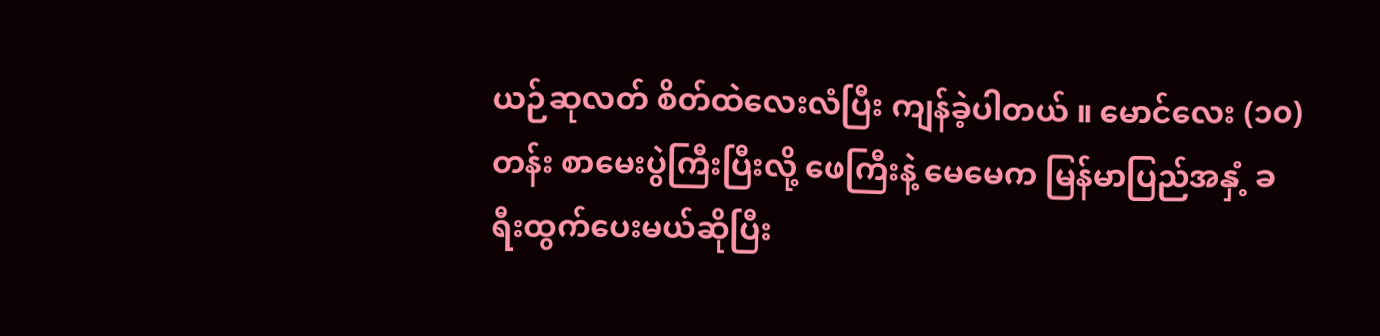ယဉ်ဆုလတ် စိတ်ထဲလေးလံပြီး ကျန်ခဲ့ပါတယ် ။ မောင်လေး (၁၀) တန်း စာမေးပွဲကြီးပြီးလို့ ဖေကြီးနဲ့ မေမေက မြန်မာပြည်အနှံ့ ခရီးထွက်ပေးမယ်ဆိုပြီး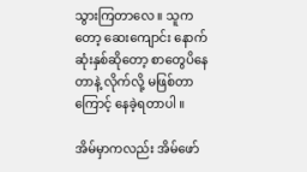သွားကြတာလေ ။ သူကတော့ ဆေးကျောင်း နောက်ဆုံးနှစ်ဆိုတော့ စာတွေပိနေတာနဲ့ လိုက်လို့ မဖြစ်တာကြောင့် နေခဲ့ရတာပါ ။

အိမ်မှာကလည်း အိမ်ဖော်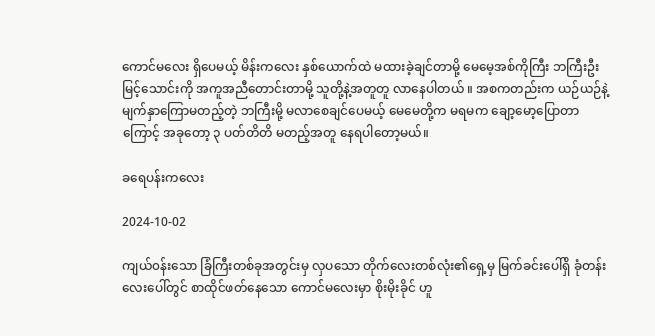ကောင်မလေး ရှိပေမယ့် မိန်းကလေး နှစ်ယောက်ထဲ မထားခဲ့ချင်တာမို့ မေမေ့အစ်ကိုကြီး ဘကြီးဦးမြင့်သောင်းကို အကူအညီတောင်းတာမို့ သူတို့နဲ့အတူတူ လာနေပါတယ် ။ အစကတည်းက ယဉ်ယဉ်နဲ့ မျက်နှာကြောမတည့်တဲ့ ဘကြီးမို့ မလာစေချင်ပေမယ့် မေမေတို့က မရမက ချော့မော့ပြောတာကြောင့် အခုတော့ ၃ ပတ်တိတိ မတည့်အတူ နေရပါတော့မယ်။

ခရေပန်းကလေး

2024-10-02

ကျယ်၀န်းသော ခြံကြီးတစ်ခုအတွင်းမှ လှပသော တိုက်လေးတစ်လုံး၏ရှေ့မှ မြက်ခင်းပေါ်ရှိ ခုံတန်းလေးပေါ်တွင် စာထိုင်ဖတ်နေသော ကောင်မလေးမှာ စိုးမိုးခိုင် ဟူ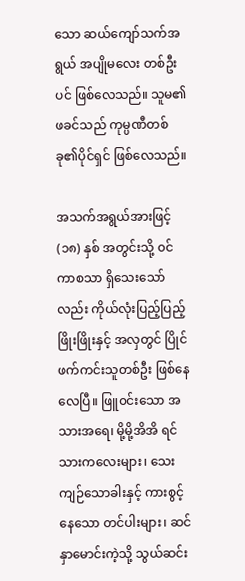သော ဆယ်ကျော်သက်အရွယ် အပျိုမလေး တစ်ဦးပင် ဖြစ်လေသည်။ သူမ၏ ဖခင်သည် ကုမ္ပဏီတစ်ခု၏ပိုင်ရှင် ဖြစ်လေသည်။

အသက်အရွယ်အားဖြင့် (၁၈) နှစ် အတွင်းသို့ ၀င်ကာစသာ ရှိသေးသော်လည်း ကိုယ်လုံးပြည့်ပြည့်ဖြိုးဖြိုးနှင့် အလှတွင် ပြိုင်ဖက်ကင်းသူတစ်ဦး ဖြစ်နေလေပြီ။ ဖြူ၀င်းသော အသားအရေ၊ မို့မို့အိအိ ရင်သားကလေးများ၊ သေးကျဉ်သောခါးနှင့် ကားစွင့်နေသော တင်ပါးများ၊ ဆင်နှာမောင်းကဲ့သို့ သွယ်ဆင်း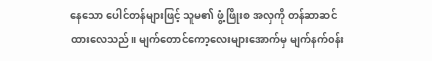နေသော ပေါင်တန်များဖြင့် သူမ၏ ဖွံ့ဖြိုးစ အလှကို တန်ဆာဆင်ထားလေသည်။ မျက်တောင်ကော့လေးများအောက်မှ မျက်နက်၀န်း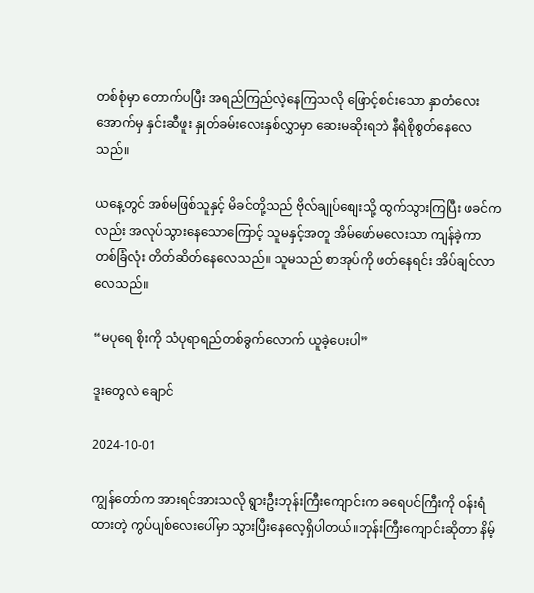တစ်စုံမှာ တောက်ပပြီး အရည်ကြည်လဲ့နေကြသလို ဖြောင့်စင်းသော နှာတံလေးအောက်မှ နှင်းဆီဖူး နှုတ်ခမ်းလေးနှစ်လွှာမှာ ဆေးမဆိုးရဘဲ နီရဲစိုစွတ်နေလေသည်။

ယနေ့တွင် အစ်မဖြစ်သူနှင့် မိခင်တို့သည် ဗိုလ်ချုပ်စျေးသို့ ထွက်သွားကြပြီး ဖခင်ကလည်း အလုပ်သွားနေသောကြောင့် သူမနှင့်အတူ အိမ်ဖော်မလေးသာ ကျန်ခဲ့ကာ တစ်ခြံလုံး တိတ်ဆိတ်နေလေသည်။ သူမသည် စာအုပ်ကို ဖတ်နေရင်း အိပ်ချင်လာလေသည်။

“မပုရေ စိုးကို သံပုရာရည်တစ်ခွက်လောက် ယူခဲ့ပေးပါ”

ဒူးတွေလဲ ချောင်

2024-10-01

ကျွန်တော်က အားရင်အားသလို ရွားဦးဘုန်းကြီးကျောင်းက ခရေပင်ကြီးကို ဝန်းရံထားတဲ့ ကွပ်ပျစ်လေးပေါ်မှာ သွားပြီးနေလေ့ရှိပါတယ်။ဘုန်းကြီးကျောင်းဆိုတာ နိမ့်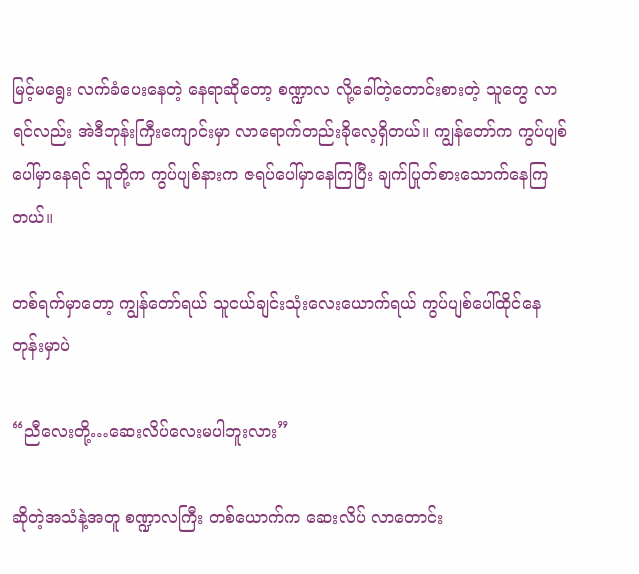မြင့်မရွေး လက်ခံပေးနေတဲ့ နေရာဆိုတော့ စဏ္ဍာလ လို့ခေါ်တဲ့တောင်းစားတဲ့ သူတွေ လာရင်လည်း အဲဒီဘုန်းကြီးကျောင်းမှာ လာရောက်တည်းခိုလေ့ရှိတယ်။ ကျွန်တော်က ကွပ်ပျစ်ပေါ်မှာနေရင် သူတို့က ကွပ်ပျစ်နားက ဇရပ်ပေါ်မှာနေကြပြီး ချက်ပြုတ်စားသောက်နေကြတယ်။

တစ်ရက်မှာတော့ ကျွန်တော်ရယ် သူငယ်ချင်းသုံးလေးယောက်ရယ် ကွပ်ပျစ်ပေါ်ထိုင်နေတုန်းမှာပဲ

“ညီလေးတို့…ဆေးလိပ်လေးမပါဘူးလား”

ဆိုတဲ့အသံနဲ့အတူ စဏ္ဍာလကြီး တစ်ယောက်က ဆေးလိပ် လာတောင်း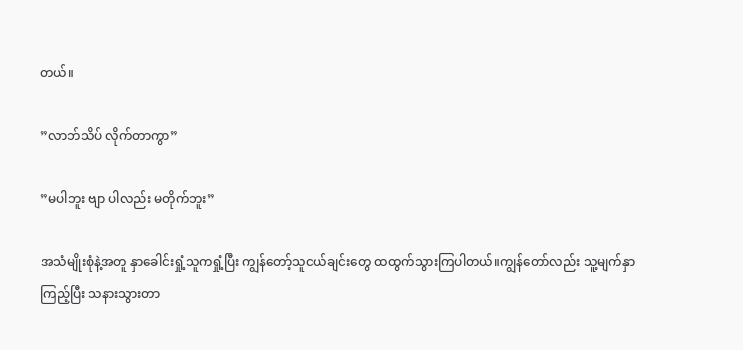တယ်။

”လာဘ်သိပ် လိုက်တာကွာ”

”မပါဘူး ဗျာ ပါလည်း မတိုက်ဘူး”

အသံမျိုးစုံနဲ့အတူ နှာခေါင်းရှုံ့သူကရှုံ့ပြီး ကျွန်တော့်သူငယ်ချင်းတွေ ထထွက်သွားကြပါတယ်။ကျွန်တော်လည်း သူ့မျက်နှာကြည့်ပြီး သနားသွားတာ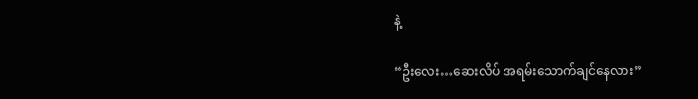နဲ့

“ဦးလေး…ဆေးလိပ် အရမ်းသောက်ချင်နေလား”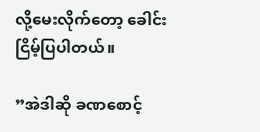လို့မေးလိုက်တော့ ခေါင်းငြိမ့်ပြပါတယ်။

”အဲဒါဆို ခဏစောင့်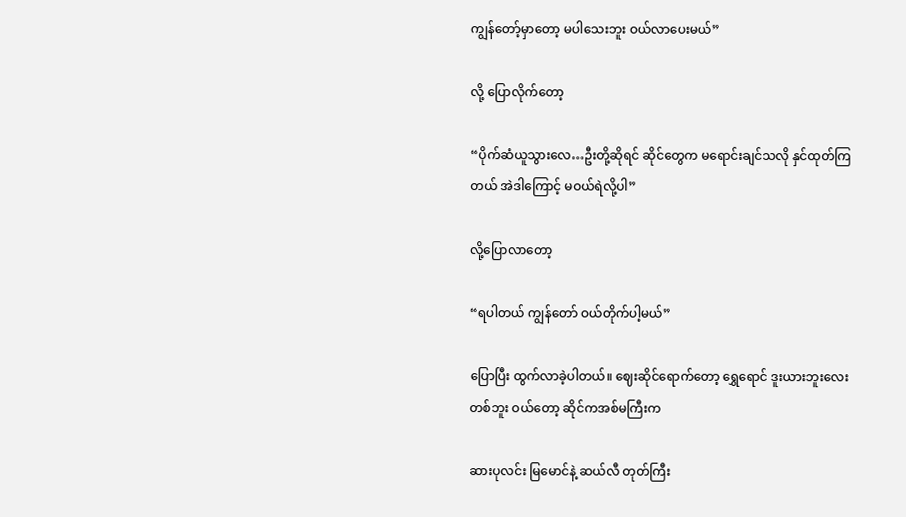ကျွန်တော့်မှာတော့ မပါသေးဘူး ဝယ်လာပေးမယ်”

လို့ ပြောလိုက်တော့

“ပိုက်ဆံယူသွားလေ…ဦးတို့ဆိုရင် ဆိုင်တွေက မရောင်းချင်သလို နှင်ထုတ်ကြတယ် အဲဒါကြောင့် မဝယ်ရဲလို့ပါ”

လို့ပြောလာတော့

“ရပါတယ် ကျွန်တော် ဝယ်တိုက်ပါ့မယ်”

ပြောပြီး ထွက်လာခဲ့ပါတယ်။ ဈေးဆိုင်ရောက်တော့ ရွှေရောင် ဒူးယားဘူးလေးတစ်ဘူး ဝယ်တော့ ဆိုင်ကအစ်မကြီးက

ဆားပုလင်း မြမောင်နဲ့ ဆယ်လီ တုတ်ကြီး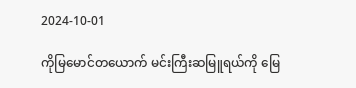2024-10-01

ကိုမြမောင်တယောက် မင်းကြီးဆမြူရယ်ကို မြေ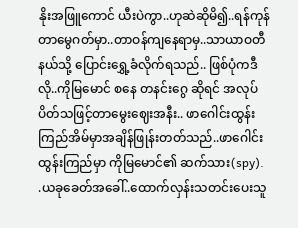နိုးအဖြူကောင် ယီးပဲကွာ..ဟုဆဲဆိုမိ၍..ရန်ကုန်တာမွေဂတ်မှာ..တာဝန်ကျနေရာမှ..သာယာဝတီနယ်သို့ ပြောင်းရွှေ့ခံလိုက်ရသည်.. ဖြစ်ပုံကဒီလို..ကိုမြမောင် စနေ တနင်းဂွေ ဆိုရင် အလုပ်ပိတ်သဖြင့်တာမွေးဈေးအနီး.. ဖာဂေါင်းထွန်းကြည်အိမ်မှာအချိန်ဖြုန်းတတ်သည်..ဖာဂေါင်းထွန်းကြည်မှာ ကိုမြမောင်၏ ဆက်သား(spy). .ယခုခေတ်အခေါ်..ထောက်လှန်းသတင်းပေးသူ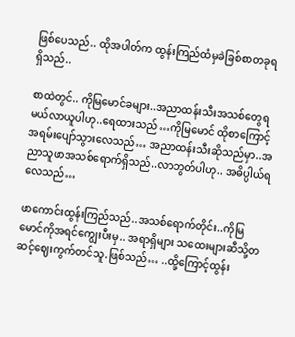ဖြစ်ပေသည်.. ထိုအပါတ်က ထွန်းကြည်ထံမှခဲခြစ်စာတခုရရှိသည်..

စာထဲတွင်.. ကိုမြမောင်ခများ..အညာထန်းသီးအသစ်တွေရမယ်လာယူပါဟု..ရေထားသည် …ကိုမြမောင် ထိုစာကြောင့် အရမ်းပျော်သွားလေသည်… အညာထန်းသီးဆိုသည်မှာ..အညာသူဖာအသစ်ရောက်ရှိသည်..လာဘွတ်ပါဟု.. အဓိပ္ပါယ်ရလေသည်…

ဖာကောင်းထွန်းကြည်သည်..အသစ်ရောက်တိုင်း..ကိုမြမောင်ကိုအရင်ကျွေးပီးမှ.. အရာရှိများ သထေးများဆီသို့တဆင့်ဈေးကွက်တင်သူ.ဖြစ်သည်… ..ထို့ကြောင့်ထွန်း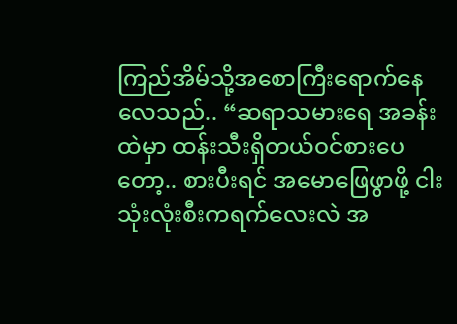ကြည်အိမ်သို့အစောကြီးရောက်နေလေသည်.. “ဆရာသမားရေ အခန်းထဲမှာ ထန်းသီးရှိတယ်ဝင်စားပေတော့.. စားပီးရင် အမောဖြေဖွာဖို့ ငါးသုံးလုံးစီးကရက်လေးလဲ အ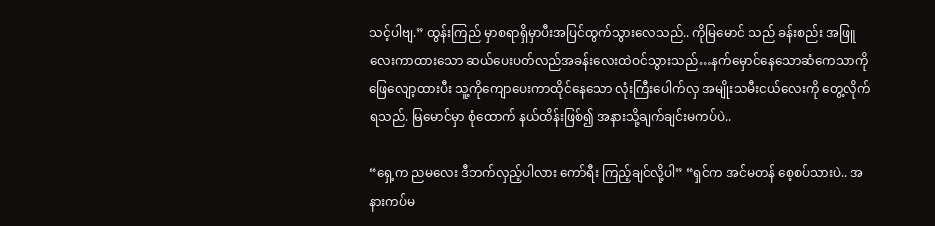သင့်ပါဗျ.” ထွန်းကြည် မှာစရာရှိမှာပီးအပြင်ထွက်သွားလေသည်.. ကိုမြမောင် သည် ခန်းစည်း အဖြူလေးကာထားသော ဆယ်ပေးပတ်လည်အခန်းလေးထဲဝင်သွားသည်…နက်မှောင်နေသောဆံကေသာကို ဖြေလျော့ထားပီး သူ့ကိုကျောပေးကာထိုင်နေသော လုံးကြီးပေါက်လှ အမျိုးသမီးငယ်လေးကို တွေ့လိုက်ရသည်. မြမောင်မှာ စုံထောက် နယ်ထိန်းဖြစ်၍ အနားသို့ချက်ချင်းမကပ်ပဲ..

“ရှေ့က ညမလေး ဒီဘက်လှည့်ပါလား ကော်ရီး ကြည့်ချင်လို့ပါ” “ရှင်က အင်မတန် စေ့စပ်သားပဲ.. အနားကပ်မ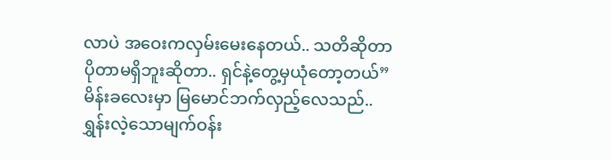လာပဲ အဝေးကလှမ်းမေးနေတယ်.. သတိဆိုတာပိုတာမရှိဘူးဆိုတာ.. ရှင်နဲ့တွေ့မှယုံတော့တယ်” မိန်းခလေးမှာ မြမောင်ဘက်လှည့်လေသည်.. ရွှန်းလဲ့သောမျက်ဝန်း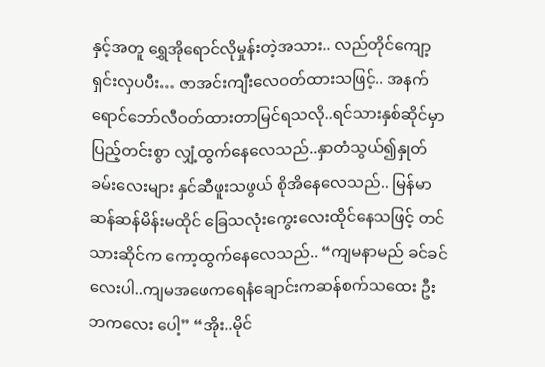နှင့်အတူ ရွှေအိုရောင်လိုမှုန်းတဲ့အသား.. လည်တိုင်ကျော့ရှင်းလှပပီး… ဇာအင်းကျီးလေဝတ်ထားသဖြင့်.. အနက်ရောင်ဘော်လီဝတ်ထားတာမြင်ရသလို..ရင်သားနှစ်ဆိုင်မှာပြည့်တင်းစွာ လျှံ့ထွက်နေလေသည်..နှာတံသွယ်၍နှုတ်ခမ်းလေးများ နှင်ဆီဖူးသဖွယ် စိုအိနေလေသည်.. မြန်မာဆန်ဆန်မိန်းမထိုင် ခြေသလုံးကွေးလေးထိုင်နေသဖြင့် တင်သားဆိုင်က ကော့ထွက်နေလေသည်.. “ကျမနာမည် ခင်ခင်လေးပါ..ကျမအဖေကရေနံချောင်းကဆန်စက်သထေး ဦးဘကလေး ပေါ့” “အိုး..မိုင်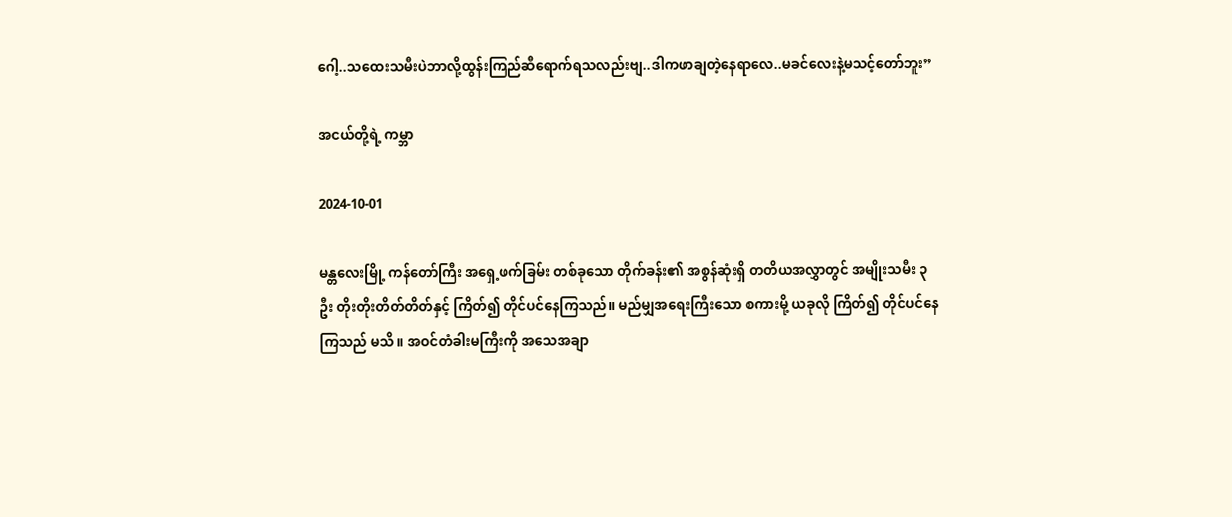ဂေါ့..သထေးသမီးပဲဘာလို့ထွန်းကြည်ဆီရောက်ရသလည်းဗျ..ဒါကဖာချတဲ့နေရာလေ..မခင်လေးနဲ့မသင့်တော်ဘူး”

အငယ်တို့ရဲ့ ကမ္ဘာ

2024-10-01

မန္တလေးမြို့ ကန်တော်ကြီး အရှေ့ဖက်ခြမ်း တစ်ခုသော တိုက်ခန်း၏ အစွန်ဆုံးရှိ တတိယအလွှာတွင် အမျိုးသမီး ၃ ဦး တိုးတိုးတိတ်တိတ်နှင့် ကြိတ်၍ တိုင်ပင်နေကြသည်။ မည်မျှအရေးကြီးသော စကားမို့ ယခုလို ကြိတ်၍ တိုင်ပင်နေကြသည် မသိ။ အဝင်တံခါးမကြီးကို အသေအချာ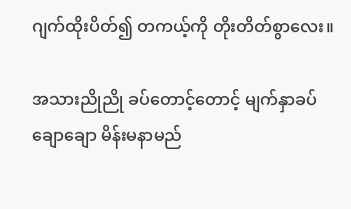ဂျက်ထိုးပိတ်၍ တကယ့်ကို တိုးတိတ်စွာလေး။

အသားညိုညို ခပ်တောင့်တောင့် မျက်နှာခပ်ချောချော မိန်းမနာမည်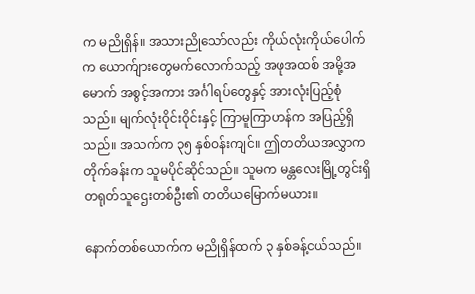က မညိုရှိန်။ အသားညိုသော်လည်း ကိုယ်လုံးကိုယ်ပေါက်က ယောက်ျားတွေမက်လောက်သည့် အဖုအထစ် အမို့အမောက် အစွင့်အကား အင်္ဂါရပ်တွေနှင့် အားလုံးပြည့်စုံသည်။ မျက်လုံးဝိုင်းဝိုင်းနှင့် ကြာမူကြာဟန်က အပြည့်ရှိသည်။ အသက်က ၃၅ နှစ်ဝန်းကျင်။ ဤတတိယအလွှာက တိုက်ခန်းက သူမပိုင်ဆိုင်သည်။ သူမက မန္တလေးမြို့တွင်းရှိ တရုတ်သူဌေးတစ်ဦး၏ တတိယမြောက်မယား။

နောက်တစ်ယောက်က မညိုရှိန်ထက် ၃ နှစ်ခန့်ငယ်သည်။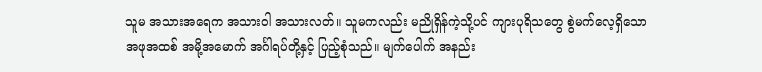သူမ အသားအရေက အသားဝါ အသားလတ်။ သူမကလည်း မညိုရှိန်ကဲ့သို့ပင် ကျားပုရိသတွေ စွဲမက်လေ့ရှိသော အဖုအထစ် အမို့အမောက် အင်္ဂါရပ်တို့နှင့် ပြည့်စုံသည်။ မျက်ပေါက် အနည်း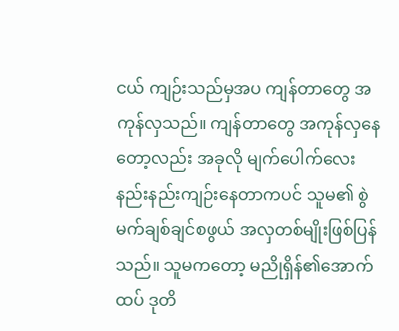ငယ် ကျဉ်းသည်မှအပ ကျန်တာတွေ အကုန်လှသည်။ ကျန်တာတွေ အကုန်လှနေတော့လည်း အခုလို မျက်ပေါက်လေး နည်းနည်းကျဉ်းနေတာကပင် သူမ၏ စွဲမက်ချစ်ချင်စဖွယ် အလှတစ်မျိုးဖြစ်ပြန်သည်။ သူမကတော့ မညိုရှိန်၏အောက်ထပ် ဒုတိ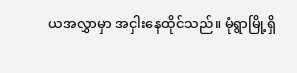ယအလွှာမှာ အငှါးနေထိုင်သည်။ မုံရွာမြို့ရှိ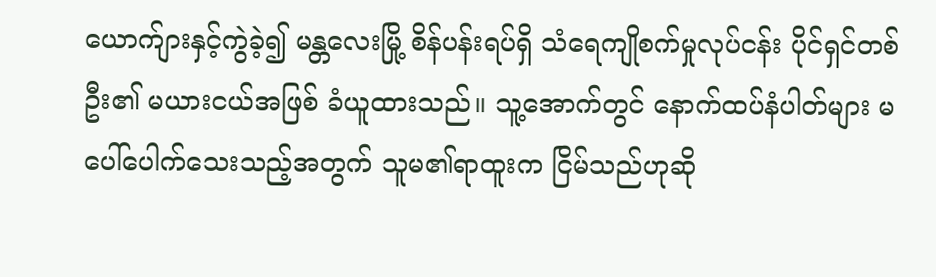ယောက်ျားနှင့်ကွဲခဲ့၍ မန္တလေးမြို့ စိန်ပန်းရပ်ရှိ သံရေကျိုစက်မှုလုပ်ငန်း ပိုင်ရှင်တစ်ဦး၏ မယားငယ်အဖြစ် ခံယူထားသည်။ သူ့အောက်တွင် နောက်ထပ်နံပါတ်များ မပေါ်ပေါက်သေးသည့်အတွက် သူမ၏ရာထူးက ငြိမ်သည်ဟုဆို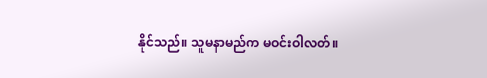နိုင်သည်။ သူမနာမည်က မဝင်းဝါလတ်။